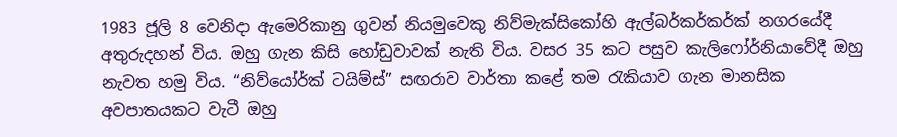1983 ජූලි 8 වෙනිදා ඇමෙරිකානු ගුවන් නියමුවෙකු නිව්මැක්සිකෝහි ඇල්බර්කර්කර්ක් නගරයේදී අතුරුදහන් විය. ඔහු ගැන කිසි හෝඩුවාවක් නැති විය. වසර 35 කට පසුව කැලිෆෝර්නියාවේදී ඔහු නැවත හමු විය. “නිව්යෝර්ක් ටයිම්ස්” සඟරාව වාර්තා කළේ තම රැකියාව ගැන මානසික අවපාතයකට වැටී ඔහු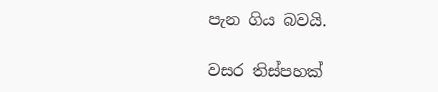පැන ගිය බවයි.

වසර තිස්පහක්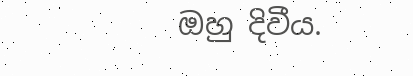ඔහු දිවීය.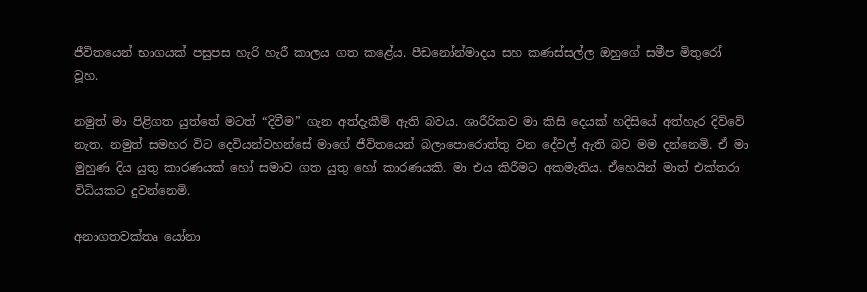ජීවිතයෙන් භාගයක් පසුපස හැරි හැරී කාලය ගත කළේය. පීඩනෝන්මාදය සහ කණස්සල්ල ඔහුගේ සමීප මිතුරෝ වූහ.

නමුත් මා පිළිගත යුත්තේ මටත් “දිවීම” ගැන අත්දැකීම් ඇති බවය. ශාරීරිකව මා කිසි දෙයක් හදිසියේ අත්හැර දිව්වේ නැත. නමුත් සමහර විට දෙවියන්වහන්සේ මාගේ ජීවිතයෙන් බලාපොරොත්තු වන දේවල් ඇති බව මම දන්නෙමි. ඒ මා මුහුණ දිය යුතු කාරණයක් හෝ සමාව ගත යුතු හෝ කාරණයකි. මා එය කිරීමට අකමැතිය. ඒහෙයින් මාත් එක්තරා විධියකට දුවන්නෙමි.

අනාගතවක්තෘ යෝනා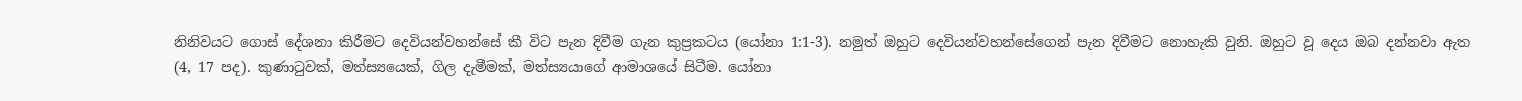නිනිවයට ගොස් දේශනා කිරීමට දෙවියන්වහන්සේ කී විට පැන දිවීම ගැන කුප්‍රකටය (යෝනා 1:1-3). නමුත් ඔහුට දෙවියන්වහන්සේගෙන් පැන දිවීමට නොහැකි වුනි. ඔහුට වූ දෙය ඔබ දන්නවා ඇත (4, 17 පද). කුණාටුවක්, මත්ස්‍යයෙක්, ගිල දැමීමක්, මත්ස්‍යයාගේ ආමාශයේ සිටීම. යෝනා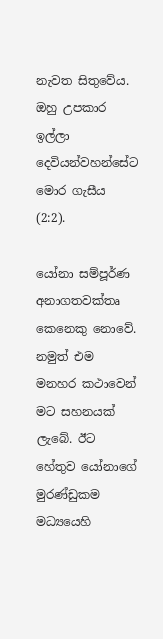නැවත සිතුවේය. ඔහු උපකාර ඉල්ලා දෙවියන්වහන්සේට මොර ගැසීය (2:2).

යෝනා සම්පූර්ණ අනාගතවක්තෘ කෙනෙකු නොවේ. නමුත් එම මනහර කථාවෙන් මට සහනයක් ලැබේ. ඊට හේතුව යෝනාගේ මුරණ්ඩුකම මධ්‍යයෙහි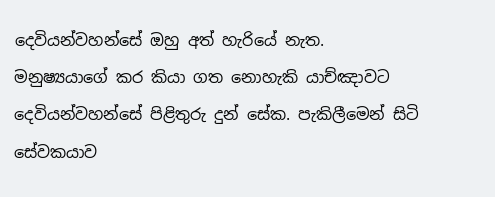දෙවියන්වහන්සේ ඔහු අත් හැරියේ නැත. මනුෂ්‍යයාගේ කර කියා ගත නොහැකි යාච්ඤාවට දෙවියන්වහන්සේ පිළිතුරු දුන් සේක. පැකිලීමෙන් සිටි සේවකයාව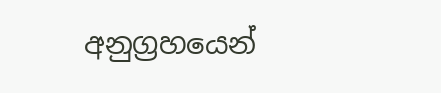අනුග්‍රහයෙන්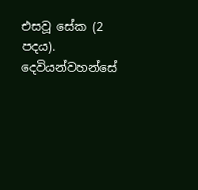එසවූ සේක (2 පදය). දෙවියන්වහන්සේ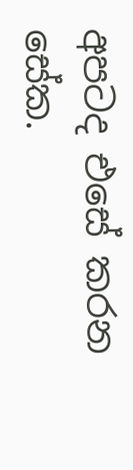අපටද එසේ කරන සේක.